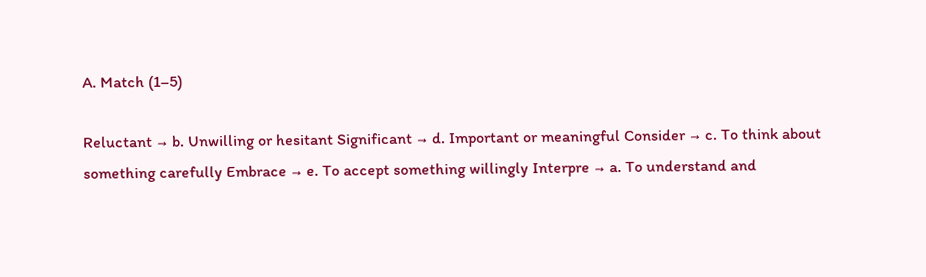A. Match (1–5)

Reluctant → b. Unwilling or hesitant Significant → d. Important or meaningful Consider → c. To think about something carefully Embrace → e. To accept something willingly Interpre → a. To understand and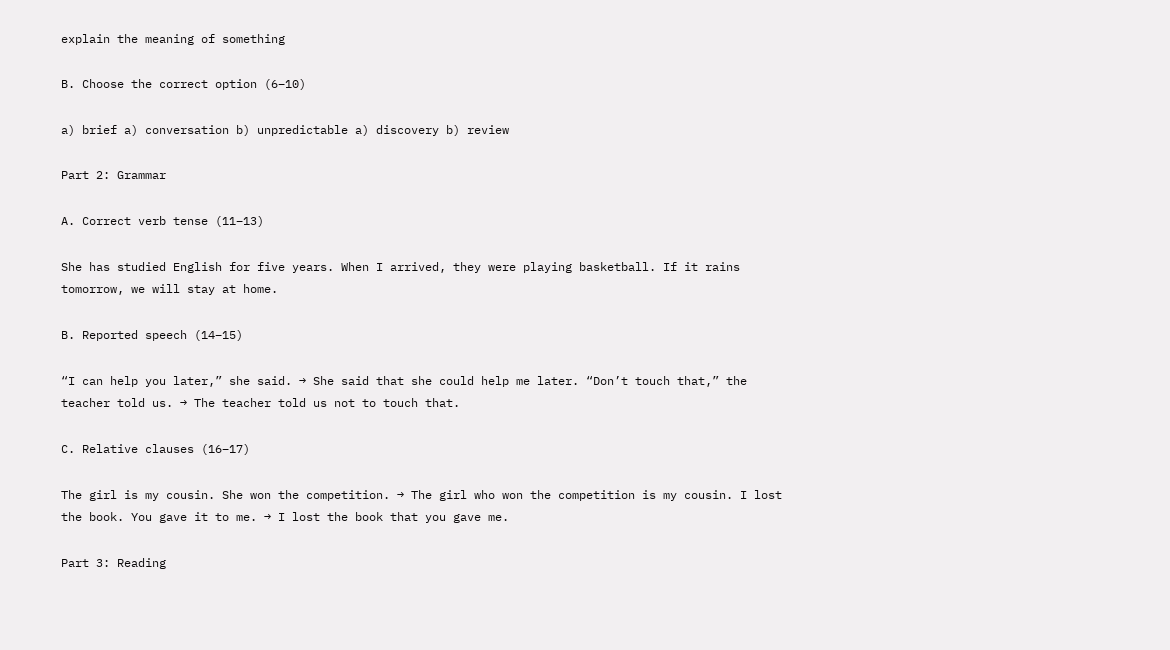explain the meaning of something

B. Choose the correct option (6–10)

a) brief a) conversation b) unpredictable a) discovery b) review

Part 2: Grammar

A. Correct verb tense (11–13)

She has studied English for five years. When I arrived, they were playing basketball. If it rains tomorrow, we will stay at home.

B. Reported speech (14–15)

“I can help you later,” she said. → She said that she could help me later. “Don’t touch that,” the teacher told us. → The teacher told us not to touch that.

C. Relative clauses (16–17)

The girl is my cousin. She won the competition. → The girl who won the competition is my cousin. I lost the book. You gave it to me. → I lost the book that you gave me.

Part 3: Reading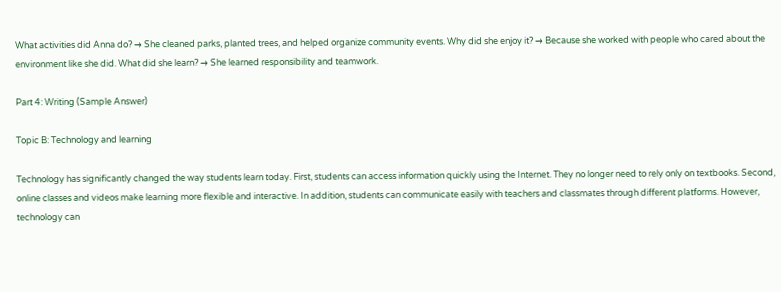What activities did Anna do? → She cleaned parks, planted trees, and helped organize community events. Why did she enjoy it? → Because she worked with people who cared about the environment like she did. What did she learn? → She learned responsibility and teamwork.

Part 4: Writing (Sample Answer)

Topic B: Technology and learning

Technology has significantly changed the way students learn today. First, students can access information quickly using the Internet. They no longer need to rely only on textbooks. Second, online classes and videos make learning more flexible and interactive. In addition, students can communicate easily with teachers and classmates through different platforms. However, technology can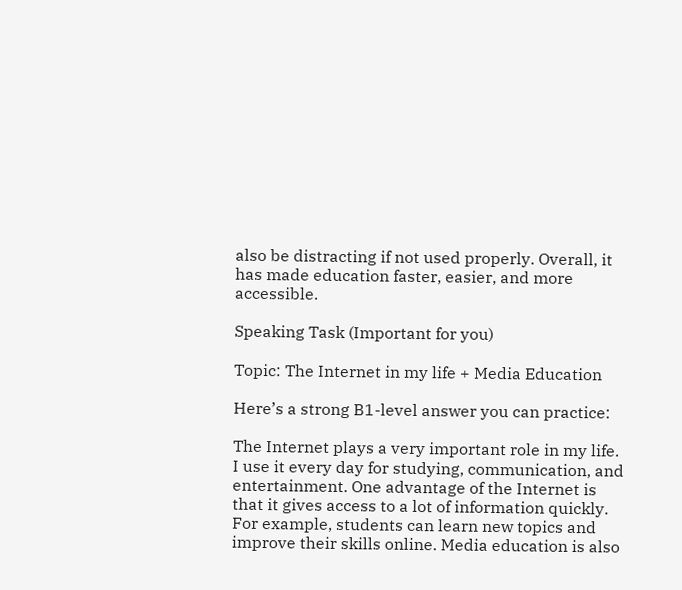also be distracting if not used properly. Overall, it has made education faster, easier, and more accessible.

Speaking Task (Important for you)

Topic: The Internet in my life + Media Education

Here’s a strong B1-level answer you can practice:

The Internet plays a very important role in my life. I use it every day for studying, communication, and entertainment. One advantage of the Internet is that it gives access to a lot of information quickly. For example, students can learn new topics and improve their skills online. Media education is also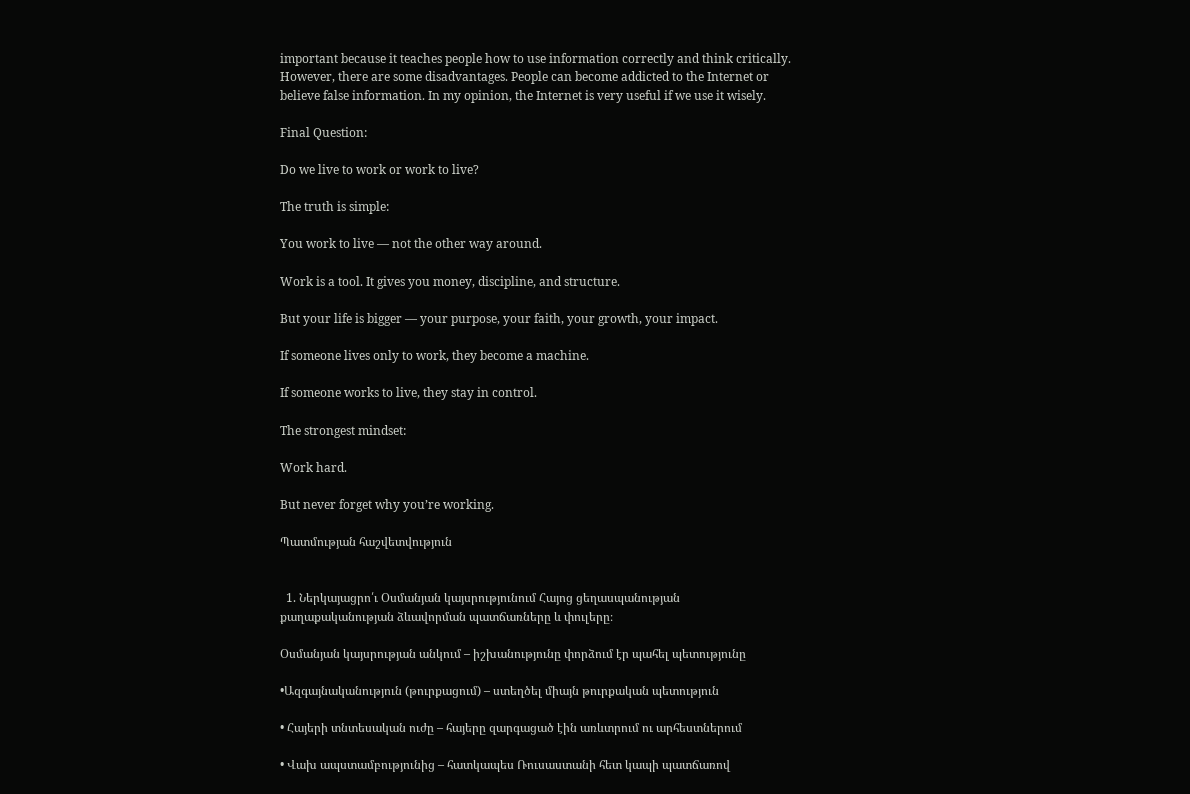important because it teaches people how to use information correctly and think critically. However, there are some disadvantages. People can become addicted to the Internet or believe false information. In my opinion, the Internet is very useful if we use it wisely.

Final Question:

Do we live to work or work to live?

The truth is simple:

You work to live — not the other way around.

Work is a tool. It gives you money, discipline, and structure.

But your life is bigger — your purpose, your faith, your growth, your impact.

If someone lives only to work, they become a machine.

If someone works to live, they stay in control.

The strongest mindset:

Work hard.

But never forget why you’re working.

Պատմության հաշվետվություն


  1. Ներկայացրո՛ւ Օսմանյան կայսրությունում Հայոց ցեղասպանության քաղաքականության ձևավորման պատճառները և փուլերը։

Օսմանյան կայսրության անկում – իշխանությունը փորձում էր պահել պետությունը

•Ազգայնականություն (թուրքացում) – ստեղծել միայն թուրքական պետություն

• Հայերի տնտեսական ուժը – հայերը զարգացած էին առևտրում ու արհեստներում

• Վախ ապստամբությունից – հատկապես Ռուսաստանի հետ կապի պատճառով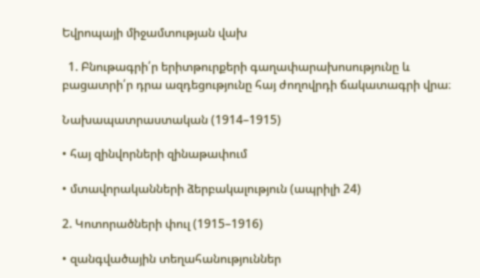Եվրոպայի միջամտության վախ

  1. Բնութագրի՛ր երիտթուրքերի գաղափարախոսությունը և բացատրի՛ր դրա ազդեցությունը հայ ժողովրդի ճակատագրի վրա։

Նախապատրաստական (1914–1915)

• հայ զինվորների զինաթափում

• մտավորականների ձերբակալություն (ապրիլի 24)

2. Կոտորածների փուլ (1915–1916)

• զանգվածային տեղահանություններ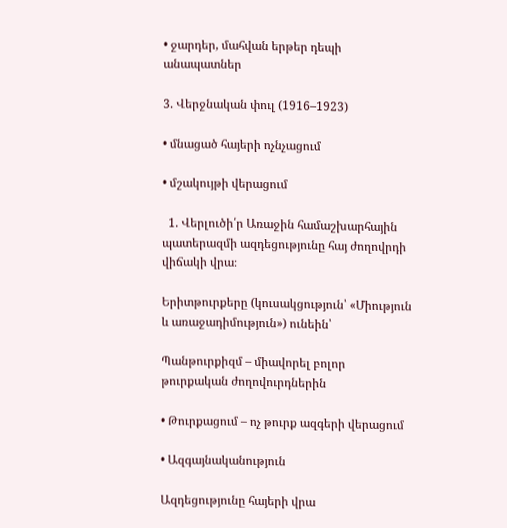• ջարդեր, մահվան երթեր դեպի անապատներ

3. Վերջնական փուլ (1916–1923)

• մնացած հայերի ոչնչացում

• մշակույթի վերացում

  1. Վերլուծի՛ր Առաջին համաշխարհային պատերազմի ազդեցությունը հայ ժողովրդի վիճակի վրա։

Երիտթուրքերը (կուսակցություն՝ «Միություն և առաջադիմություն») ունեին՝

Պանթուրքիզմ – միավորել բոլոր թուրքական ժողովուրդներին

• Թուրքացում – ոչ թուրք ազգերի վերացում

• Ազգայնականություն

Ազդեցությունը հայերի վրա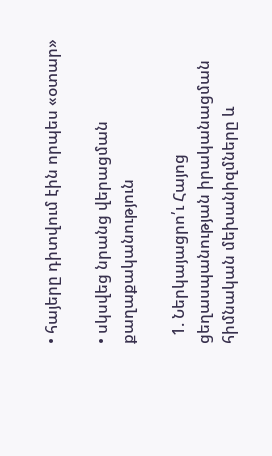• հայերը դիտվում էին որպես «օտար»

• սկսվեց նրանց վերացման քաղաքականություն

  1. Ներկայացրո՛ւ Հայոց ցեղասպանության իրականացման հիմնական մեխանիզմները և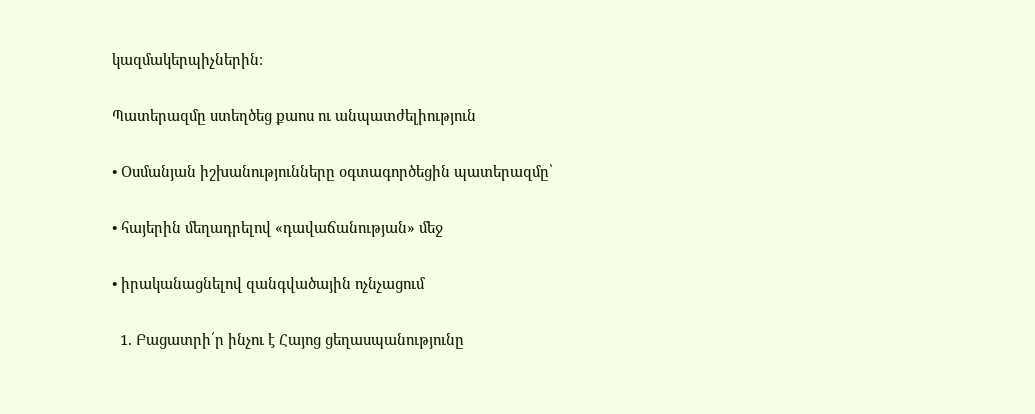կազմակերպիչներին։

Պատերազմը ստեղծեց քաոս ու անպատժելիություն

• Օսմանյան իշխանությունները օգտագործեցին պատերազմը՝

• հայերին մեղադրելով «դավաճանության» մեջ

• իրականացնելով զանգվածային ոչնչացում

  1. Բացատրի՛ր ինչու է Հայոց ցեղասպանությունը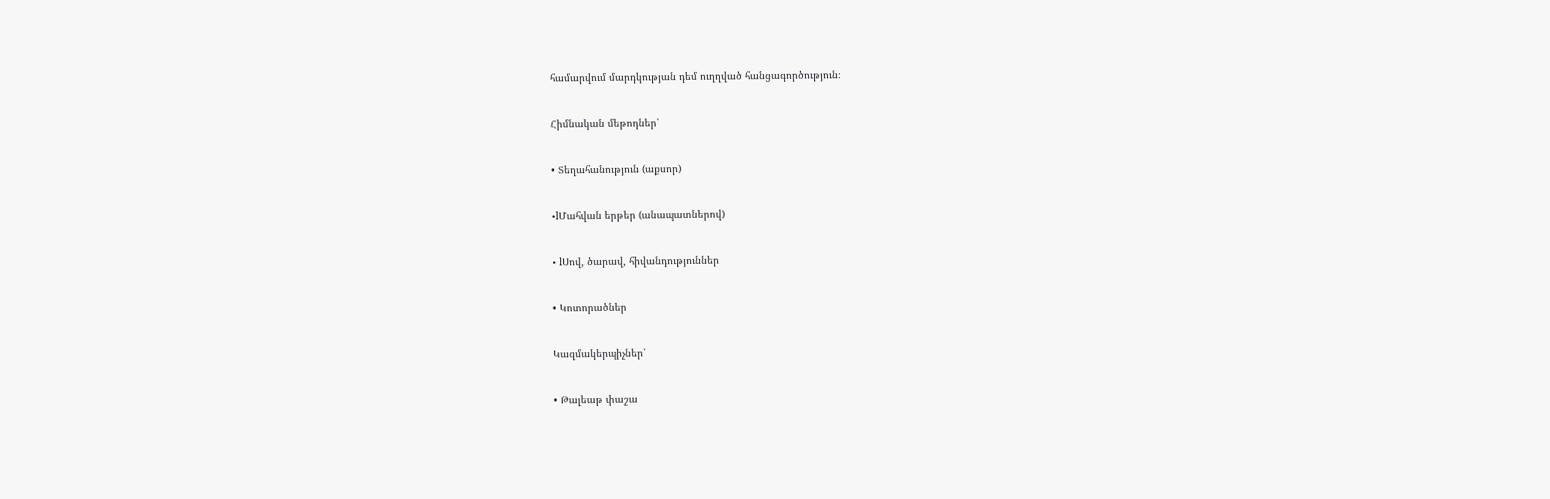համարվում մարդկության դեմ ուղղված հանցագործություն։

Հիմնական մեթոդներ՝

• Տեղահանություն (աքսոր)

•lՄահվան երթեր (անապատներով)

• lՍով, ծարավ, հիվանդություններ

• Կոտորածներ

Կազմակերպիչներ՝

• Թալեաթ փաշա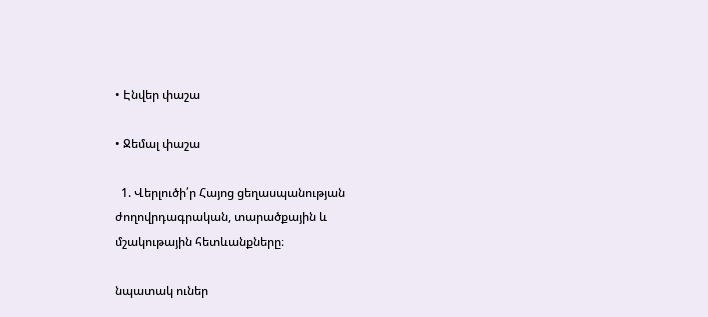• Էնվեր փաշա

• Ջեմալ փաշա

  1. Վերլուծի՛ր Հայոց ցեղասպանության ժողովրդագրական, տարածքային և մշակութային հետևանքները։

նպատակ ուներ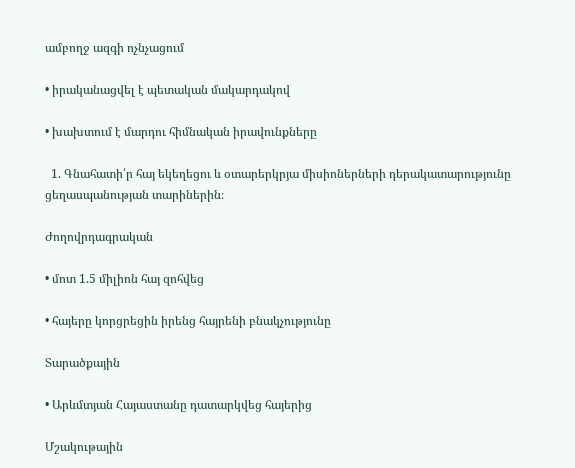ամբողջ ազգի ոչնչացում

• իրականացվել է պետական մակարդակով

• խախտում է մարդու հիմնական իրավունքները

  1. Գնահատի՛ր հայ եկեղեցու և օտարերկրյա միսիոներների դերակատարությունը ցեղասպանության տարիներին։

Ժողովրդագրական

• մոտ 1.5 միլիոն հայ զոհվեց

• հայերը կորցրեցին իրենց հայրենի բնակչությունը

Տարածքային

• Արևմտյան Հայաստանը դատարկվեց հայերից

Մշակութային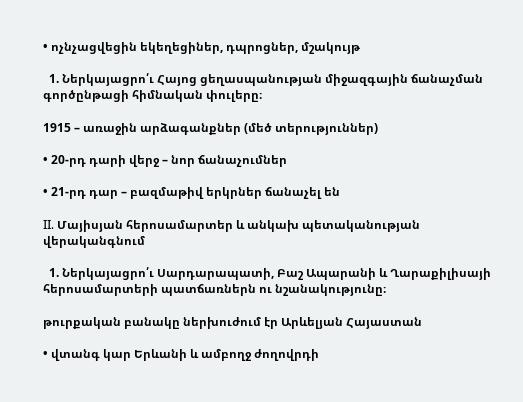• ոչնչացվեցին եկեղեցիներ, դպրոցներ, մշակույթ

  1. Ներկայացրո՛ւ Հայոց ցեղասպանության միջազգային ճանաչման գործընթացի հիմնական փուլերը։

1915 – առաջին արձագանքներ (մեծ տերություններ)

• 20-րդ դարի վերջ – նոր ճանաչումներ

• 21-րդ դար – բազմաթիվ երկրներ ճանաչել են

II. Մայիսյան հերոսամարտեր և անկախ պետականության վերականգնում

  1. Ներկայացրո՛ւ Սարդարապատի, Բաշ Ապարանի և Ղարաքիլիսայի հերոսամարտերի պատճառներն ու նշանակությունը։

թուրքական բանակը ներխուժում էր Արևելյան Հայաստան

• վտանգ կար Երևանի և ամբողջ ժողովրդի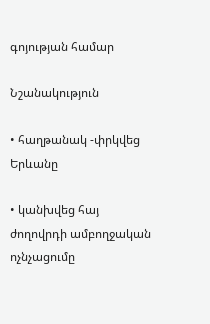գոյության համար

Նշանակություն

• հաղթանակ -փրկվեց Երևանը

• կանխվեց հայ ժողովրդի ամբողջական ոչնչացումը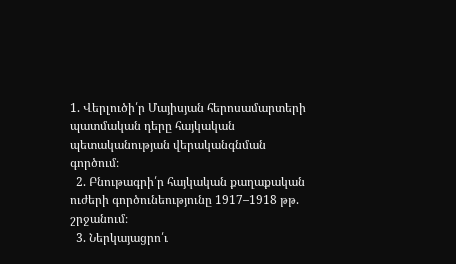1. Վերլուծի՛ր Մայիսյան հերոսամարտերի պատմական դերը հայկական պետականության վերականգնման գործում։
  2. Բնութագրի՛ր հայկական քաղաքական ուժերի գործունեությունը 1917–1918 թթ. շրջանում։
  3. Ներկայացրո՛ւ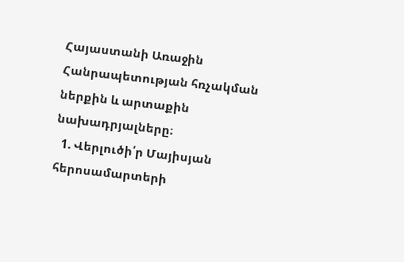Հայաստանի Առաջին Հանրապետության հռչակման ներքին և արտաքին նախադրյալները։
  1. Վերլուծի՛ր Մայիսյան հերոսամարտերի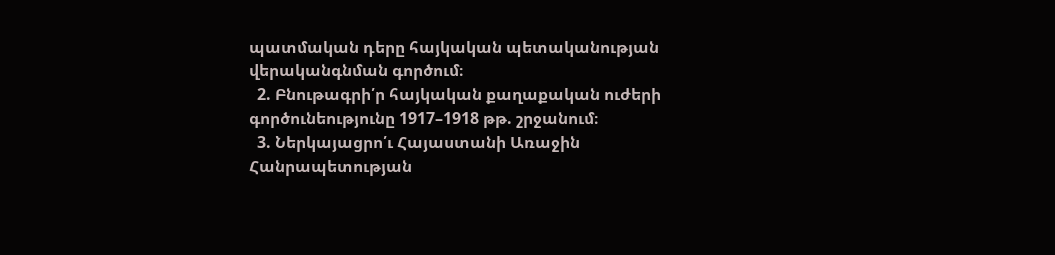պատմական դերը հայկական պետականության վերականգնման գործում։
  2. Բնութագրի՛ր հայկական քաղաքական ուժերի գործունեությունը 1917–1918 թթ. շրջանում։
  3. Ներկայացրո՛ւ Հայաստանի Առաջին Հանրապետության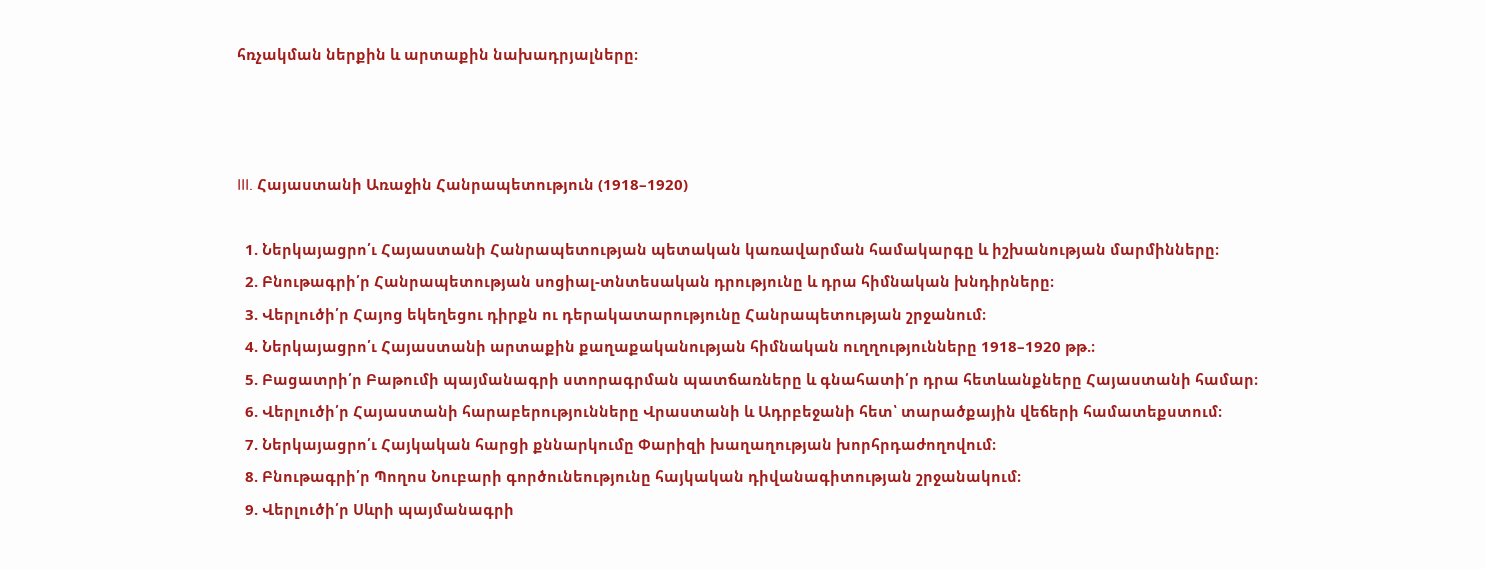հռչակման ներքին և արտաքին նախադրյալները։



III. Հայաստանի Առաջին Հանրապետություն (1918–1920)

  1. Ներկայացրո՛ւ Հայաստանի Հանրապետության պետական կառավարման համակարգը և իշխանության մարմինները։
  2. Բնութագրի՛ր Հանրապետության սոցիալ-տնտեսական դրությունը և դրա հիմնական խնդիրները։
  3. Վերլուծի՛ր Հայոց եկեղեցու դիրքն ու դերակատարությունը Հանրապետության շրջանում։
  4. Ներկայացրո՛ւ Հայաստանի արտաքին քաղաքականության հիմնական ուղղությունները 1918–1920 թթ.։
  5. Բացատրի՛ր Բաթումի պայմանագրի ստորագրման պատճառները և գնահատի՛ր դրա հետևանքները Հայաստանի համար։
  6. Վերլուծի՛ր Հայաստանի հարաբերությունները Վրաստանի և Ադրբեջանի հետ՝ տարածքային վեճերի համատեքստում։
  7. Ներկայացրո՛ւ Հայկական հարցի քննարկումը Փարիզի խաղաղության խորհրդաժողովում։
  8. Բնութագրի՛ր Պողոս Նուբարի գործունեությունը հայկական դիվանագիտության շրջանակում։
  9. Վերլուծի՛ր Սևրի պայմանագրի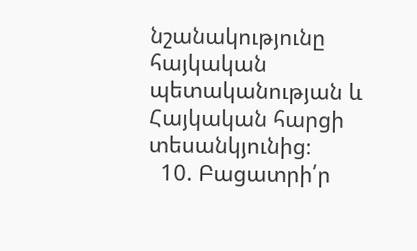նշանակությունը հայկական պետականության և Հայկական հարցի տեսանկյունից։
  10. Բացատրի՛ր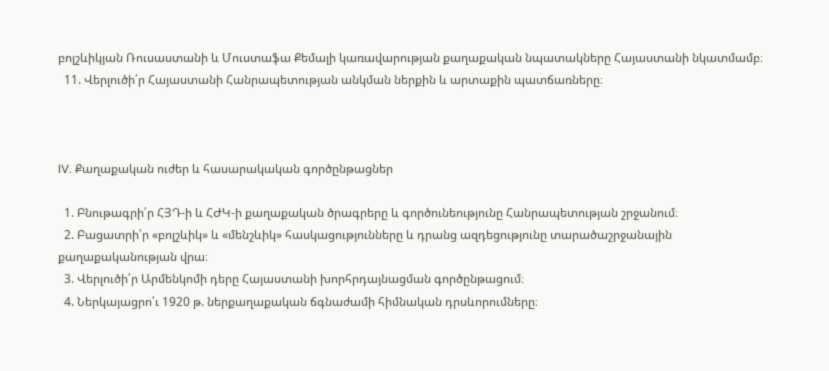բոլշևիկյան Ռուսաստանի և Մուստաֆա Քեմալի կառավարության քաղաքական նպատակները Հայաստանի նկատմամբ։
  11. Վերլուծի՛ր Հայաստանի Հանրապետության անկման ներքին և արտաքին պատճառները։



IV. Քաղաքական ուժեր և հասարակական գործընթացներ

  1. Բնութագրի՛ր ՀՅԴ-ի և ՀԺԿ-ի քաղաքական ծրագրերը և գործունեությունը Հանրապետության շրջանում։
  2. Բացատրի՛ր «բոլշևիկ» և «մենշևիկ» հասկացությունները և դրանց ազդեցությունը տարածաշրջանային քաղաքականության վրա։
  3. Վերլուծի՛ր Արմենկոմի դերը Հայաստանի խորհրդայնացման գործընթացում։
  4. Ներկայացրո՛ւ 1920 թ. ներքաղաքական ճգնաժամի հիմնական դրսևորումները։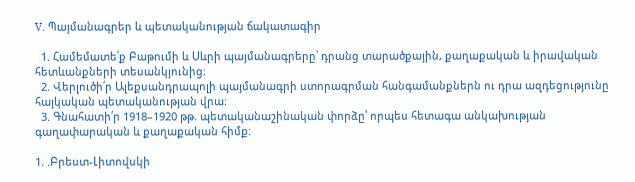V. Պայմանագրեր և պետականության ճակատագիր

  1. Համեմատե՛ք Բաթումի և Սևրի պայմանագրերը՝ դրանց տարածքային, քաղաքական և իրավական հետևանքների տեսանկյունից։
  2. Վերլուծի՛ր Ալեքսանդրապոլի պայմանագրի ստորագրման հանգամանքներն ու դրա ազդեցությունը հայկական պետականության վրա։
  3. Գնահատի՛ր 1918–1920 թթ. պետականաշինական փորձը՝ որպես հետագա անկախության գաղափարական և քաղաքական հիմք։

1. .Բրեստ-Լիտովսկի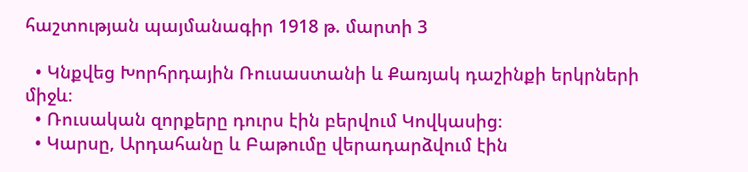հաշտության պայմանագիր 1918 թ. մարտի 3

  • Կնքվեց Խորհրդային Ռուսաստանի և Քառյակ դաշինքի երկրների միջև։
  • Ռուսական զորքերը դուրս էին բերվում Կովկասից։
  • Կարսը, Արդահանը և Բաթումը վերադարձվում էին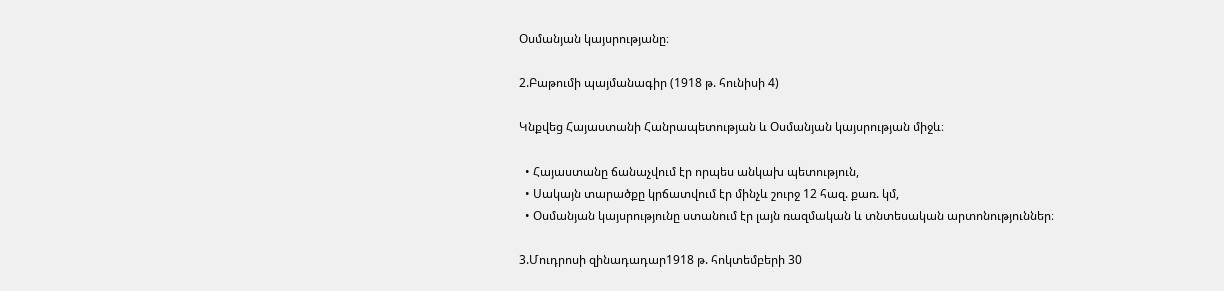Օսմանյան կայսրությանը։

2.Բաթումի պայմանագիր (1918 թ. հունիսի 4)

Կնքվեց Հայաստանի Հանրապետության և Օսմանյան կայսրության միջև։

  • Հայաստանը ճանաչվում էր որպես անկախ պետություն,
  • Սակայն տարածքը կրճատվում էր մինչև շուրջ 12 հազ. քառ. կմ,
  • Օսմանյան կայսրությունը ստանում էր լայն ռազմական և տնտեսական արտոնություններ։

3.Մուդրոսի զինադադար1918 թ. հոկտեմբերի 30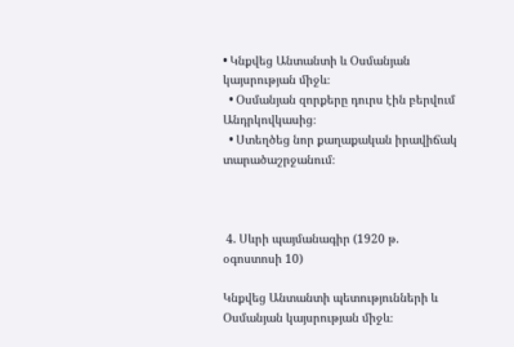• Կնքվեց Անտանտի և Օսմանյան կայսրության միջև։
  • Օսմանյան զորքերը դուրս էին բերվում Անդրկովկասից։
  • Ստեղծեց նոր քաղաքական իրավիճակ տարածաշրջանում։



 4. Սևրի պայմանագիր (1920 թ. օգոստոսի 10)

Կնքվեց Անտանտի պետությունների և Օսմանյան կայսրության միջև։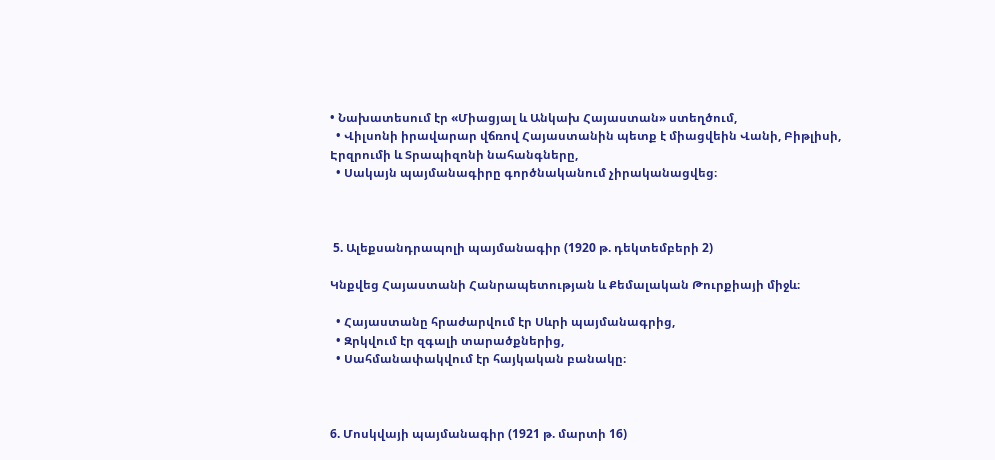• Նախատեսում էր «Միացյալ և Անկախ Հայաստան» ստեղծում,
  • Վիլսոնի իրավարար վճռով Հայաստանին պետք է միացվեին Վանի, Բիթլիսի, Էրզրումի և Տրապիզոնի նահանգները,
  • Սակայն պայմանագիրը գործնականում չիրականացվեց։



 5. Ալեքսանդրապոլի պայմանագիր (1920 թ. դեկտեմբերի 2)

Կնքվեց Հայաստանի Հանրապետության և Քեմալական Թուրքիայի միջև։

  • Հայաստանը հրաժարվում էր Սևրի պայմանագրից,
  • Զրկվում էր զգալի տարածքներից,
  • Սահմանափակվում էր հայկական բանակը։



6. Մոսկվայի պայմանագիր (1921 թ. մարտի 16)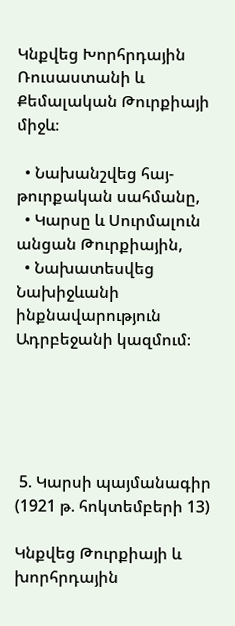Կնքվեց Խորհրդային Ռուսաստանի և Քեմալական Թուրքիայի միջև։

  • Նախանշվեց հայ-թուրքական սահմանը,
  • Կարսը և Սուրմալուն անցան Թուրքիային,
  • Նախատեսվեց Նախիջևանի ինքնավարություն Ադրբեջանի կազմում։





 5. Կարսի պայմանագիր (1921 թ. հոկտեմբերի 13)

Կնքվեց Թուրքիայի և խորհրդային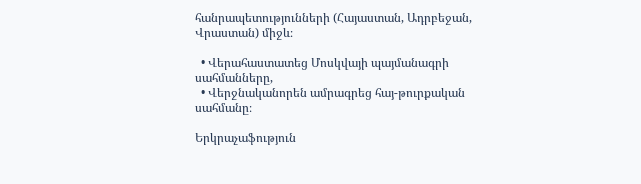հանրապետությունների (Հայաստան, Ադրբեջան, Վրաստան) միջև։

  • Վերահաստատեց Մոսկվայի պայմանագրի սահմանները,
  • Վերջնականորեն ամրագրեց հայ-թուրքական սահմանը։

Երկրաչաֆություն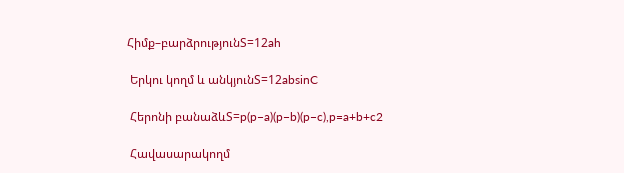Հիմք–բարձրությունS=12ah

 Երկու կողմ և անկյունS=12absinC

 Հերոնի բանաձևS=p(p−a)(p−b)(p−c),p=a+b+c2

 Հավասարակողմ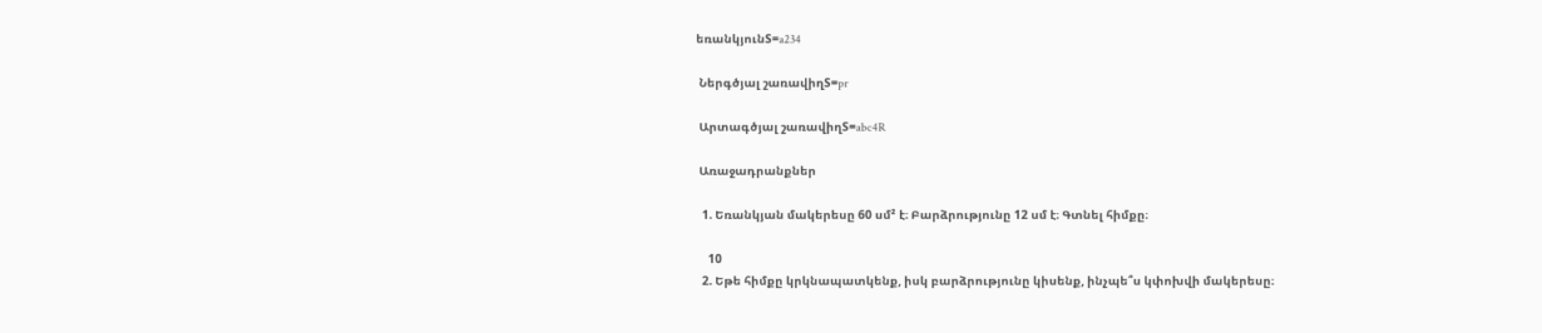եռանկյունS=a234

 Ներգծյալ շառավիղS=pr

 Արտագծյալ շառավիղS=abc4R

 Առաջադրանքներ

  1. Եռանկյան մակերեսը 60 սմ² է։ Բարձրությունը 12 սմ է։ Գտնել հիմքը։

    10
  2. Եթե հիմքը կրկնապատկենք, իսկ բարձրությունը կիսենք, ինչպե՞ս կփոխվի մակերեսը։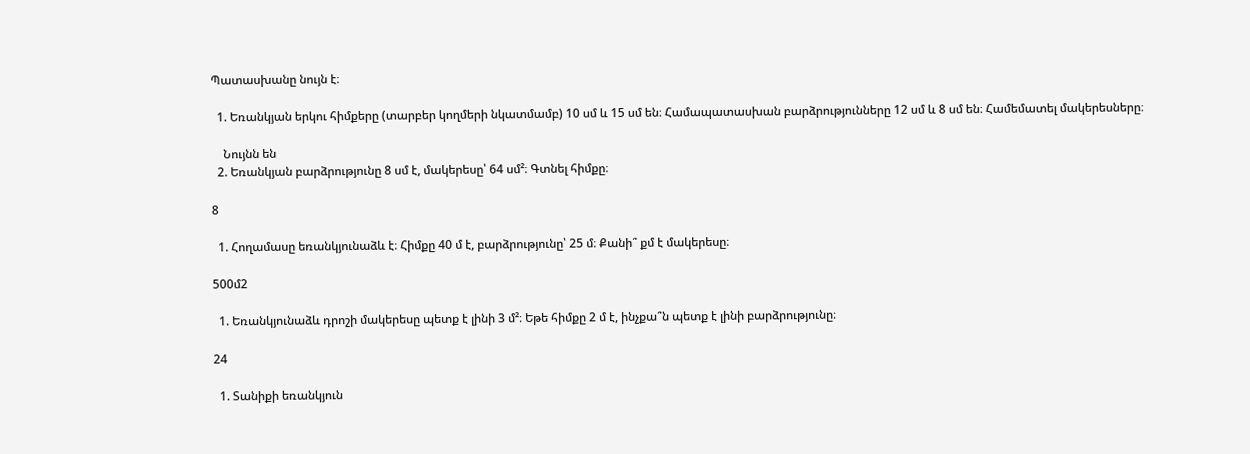Պատասխանը նույն է։

  1. Եռանկյան երկու հիմքերը (տարբեր կողմերի նկատմամբ) 10 սմ և 15 սմ են։ Համապատասխան բարձրությունները 12 սմ և 8 սմ են։ Համեմատել մակերեսները։

    Նույնն են
  2. Եռանկյան բարձրությունը 8 սմ է, մակերեսը՝ 64 սմ²։ Գտնել հիմքը։

8

  1. Հողամասը եռանկյունաձև է։ Հիմքը 40 մ է, բարձրությունը՝ 25 մ։ Քանի՞ քմ է մակերեսը։

500մ2

  1. Եռանկյունաձև դրոշի մակերեսը պետք է լինի 3 մ²։ Եթե հիմքը 2 մ է, ինչքա՞ն պետք է լինի բարձրությունը։

24

  1. Տանիքի եռանկյուն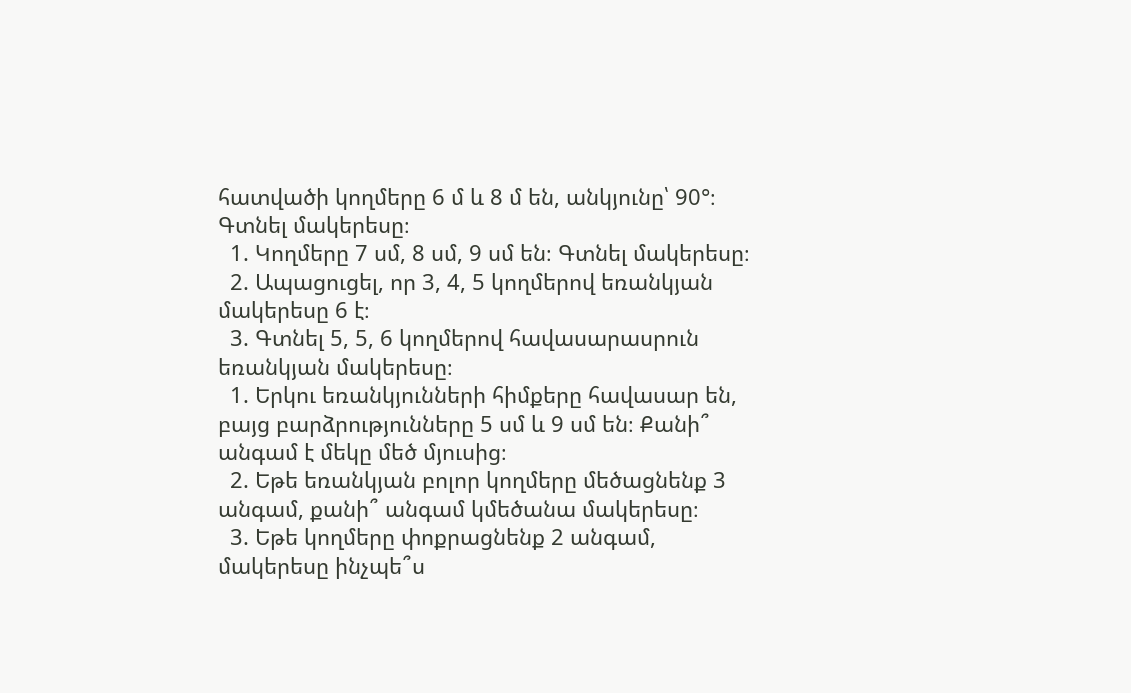հատվածի կողմերը 6 մ և 8 մ են, անկյունը՝ 90°։ Գտնել մակերեսը։
  1. Կողմերը 7 սմ, 8 սմ, 9 սմ են։ Գտնել մակերեսը։
  2. Ապացուցել, որ 3, 4, 5 կողմերով եռանկյան մակերեսը 6 է։
  3. Գտնել 5, 5, 6 կողմերով հավասարասրուն եռանկյան մակերեսը։
  1. Երկու եռանկյունների հիմքերը հավասար են, բայց բարձրությունները 5 սմ և 9 սմ են։ Քանի՞ անգամ է մեկը մեծ մյուսից։
  2. Եթե եռանկյան բոլոր կողմերը մեծացնենք 3 անգամ, քանի՞ անգամ կմեծանա մակերեսը։
  3. Եթե կողմերը փոքրացնենք 2 անգամ, մակերեսը ինչպե՞ս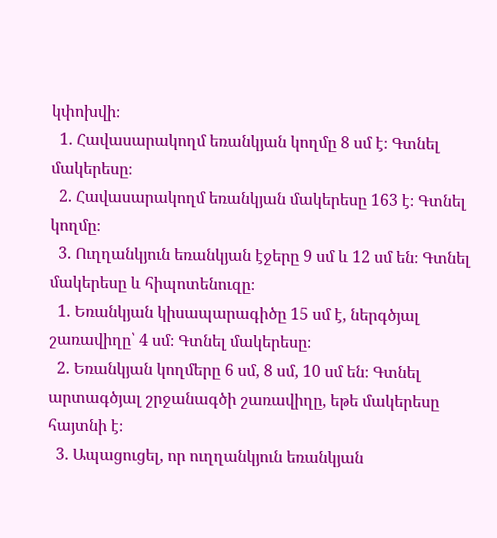կփոխվի։
  1. Հավասարակողմ եռանկյան կողմը 8 սմ է։ Գտնել մակերեսը։
  2. Հավասարակողմ եռանկյան մակերեսը 163 է։ Գտնել կողմը։
  3. Ուղղանկյուն եռանկյան էջերը 9 սմ և 12 սմ են։ Գտնել մակերեսը և հիպոտենուզը։
  1. Եռանկյան կիսապարագիծը 15 սմ է, ներգծյալ շառավիղը՝ 4 սմ։ Գտնել մակերեսը։
  2. Եռանկյան կողմերը 6 սմ, 8 սմ, 10 սմ են։ Գտնել արտագծյալ շրջանագծի շառավիղը, եթե մակերեսը հայտնի է։
  3. Ապացուցել, որ ուղղանկյուն եռանկյան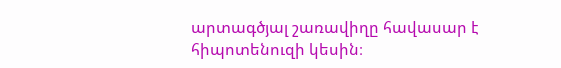արտագծյալ շառավիղը հավասար է հիպոտենուզի կեսին։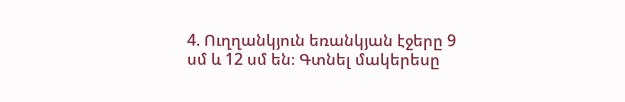4. Ուղղանկյուն եռանկյան էջերը 9 սմ և 12 սմ են։ Գտնել մակերեսը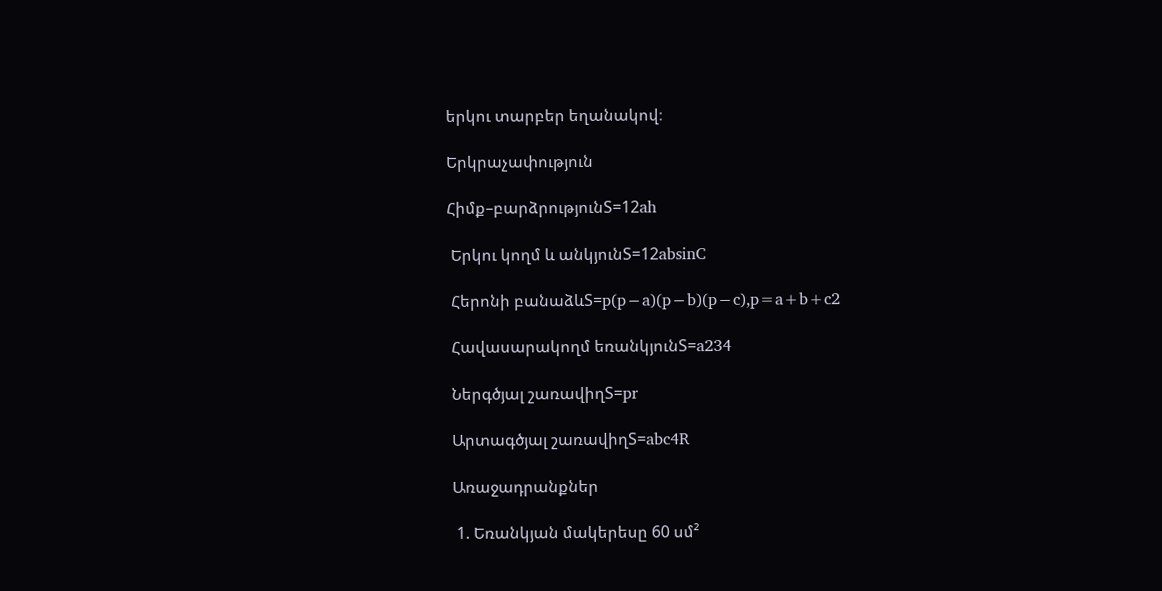երկու տարբեր եղանակով։

Երկրաչափություն

Հիմք–բարձրությունS=12ah

 Երկու կողմ և անկյունS=12absinC

 Հերոնի բանաձևS=p(p−a)(p−b)(p−c),p=a+b+c2

 Հավասարակողմ եռանկյունS=a234

 Ներգծյալ շառավիղS=pr

 Արտագծյալ շառավիղS=abc4R

 Առաջադրանքներ

  1. Եռանկյան մակերեսը 60 սմ²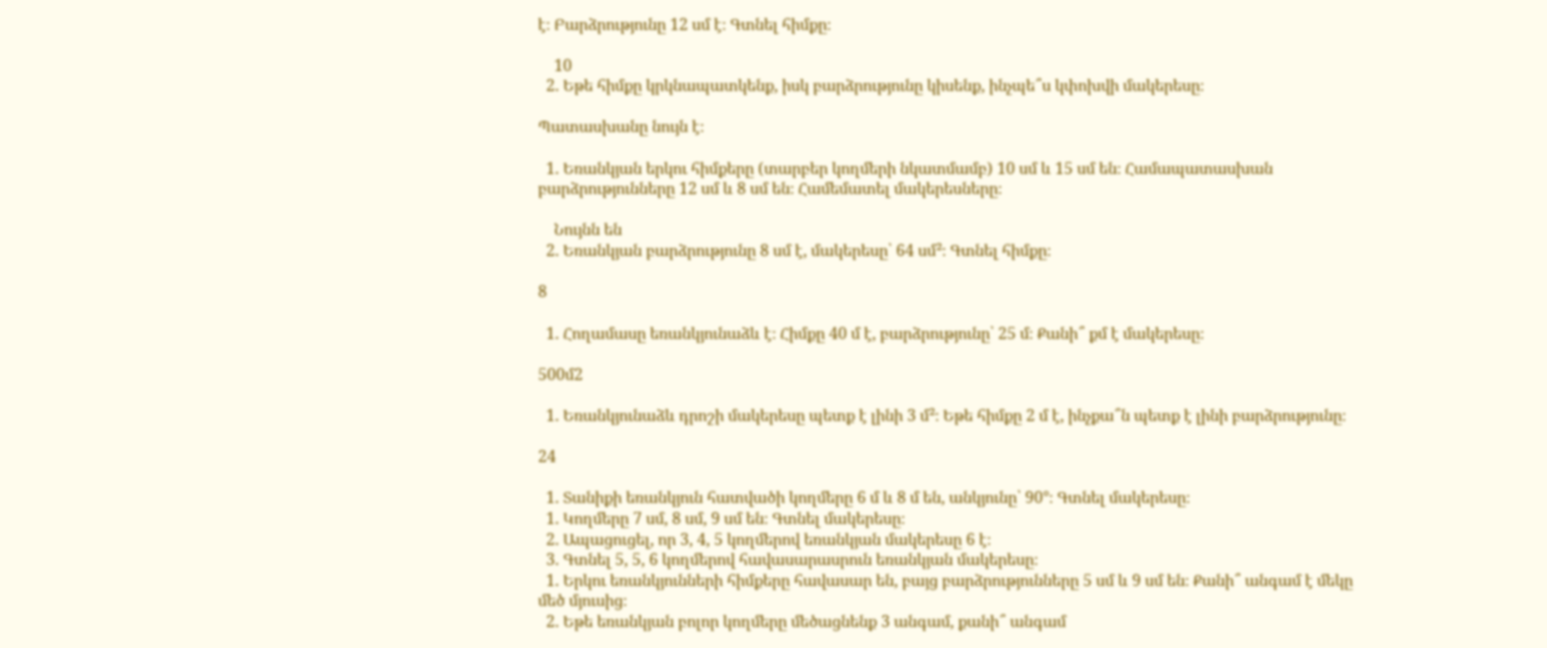է։ Բարձրությունը 12 սմ է։ Գտնել հիմքը։

    10
  2. Եթե հիմքը կրկնապատկենք, իսկ բարձրությունը կիսենք, ինչպե՞ս կփոխվի մակերեսը։

Պատասխանը նույն է։

  1. Եռանկյան երկու հիմքերը (տարբեր կողմերի նկատմամբ) 10 սմ և 15 սմ են։ Համապատասխան բարձրությունները 12 սմ և 8 սմ են։ Համեմատել մակերեսները։

    Նույնն են
  2. Եռանկյան բարձրությունը 8 սմ է, մակերեսը՝ 64 սմ²։ Գտնել հիմքը։

8

  1. Հողամասը եռանկյունաձև է։ Հիմքը 40 մ է, բարձրությունը՝ 25 մ։ Քանի՞ քմ է մակերեսը։

500մ2

  1. Եռանկյունաձև դրոշի մակերեսը պետք է լինի 3 մ²։ Եթե հիմքը 2 մ է, ինչքա՞ն պետք է լինի բարձրությունը։

24

  1. Տանիքի եռանկյուն հատվածի կողմերը 6 մ և 8 մ են, անկյունը՝ 90°։ Գտնել մակերեսը։
  1. Կողմերը 7 սմ, 8 սմ, 9 սմ են։ Գտնել մակերեսը։
  2. Ապացուցել, որ 3, 4, 5 կողմերով եռանկյան մակերեսը 6 է։
  3. Գտնել 5, 5, 6 կողմերով հավասարասրուն եռանկյան մակերեսը։
  1. Երկու եռանկյունների հիմքերը հավասար են, բայց բարձրությունները 5 սմ և 9 սմ են։ Քանի՞ անգամ է մեկը մեծ մյուսից։
  2. Եթե եռանկյան բոլոր կողմերը մեծացնենք 3 անգամ, քանի՞ անգամ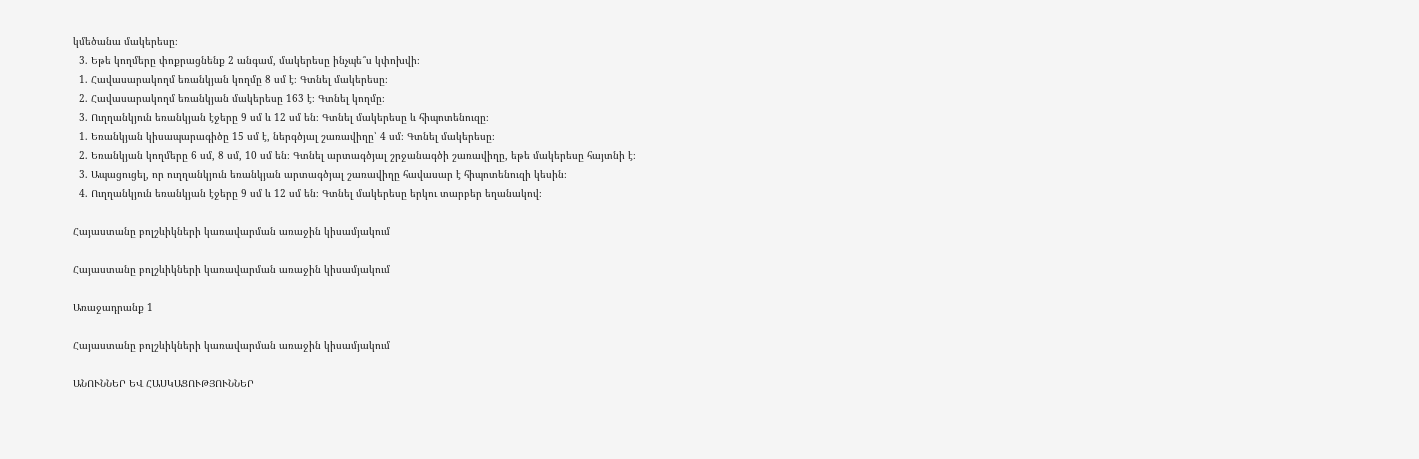կմեծանա մակերեսը։
  3. Եթե կողմերը փոքրացնենք 2 անգամ, մակերեսը ինչպե՞ս կփոխվի։
  1. Հավասարակողմ եռանկյան կողմը 8 սմ է։ Գտնել մակերեսը։
  2. Հավասարակողմ եռանկյան մակերեսը 163 է։ Գտնել կողմը։
  3. Ուղղանկյուն եռանկյան էջերը 9 սմ և 12 սմ են։ Գտնել մակերեսը և հիպոտենուզը։
  1. Եռանկյան կիսապարագիծը 15 սմ է, ներգծյալ շառավիղը՝ 4 սմ։ Գտնել մակերեսը։
  2. Եռանկյան կողմերը 6 սմ, 8 սմ, 10 սմ են։ Գտնել արտագծյալ շրջանագծի շառավիղը, եթե մակերեսը հայտնի է։
  3. Ապացուցել, որ ուղղանկյուն եռանկյան արտագծյալ շառավիղը հավասար է հիպոտենուզի կեսին։
  4. Ուղղանկյուն եռանկյան էջերը 9 սմ և 12 սմ են։ Գտնել մակերեսը երկու տարբեր եղանակով։

Հայաստանը բոլշևիկների կառավարման առաջին կիսամյակում

Հայաստանը բոլշևիկների կառավարման առաջին կիսամյակում

Առաջադրանք 1

Հայաստանը բոլշևիկների կառավարման առաջին կիսամյակում

ԱՆՈՒՆՆԵՐ ԵՎ ՀԱՍԿԱՑՈՒԹՅՈՒՆՆԵՐ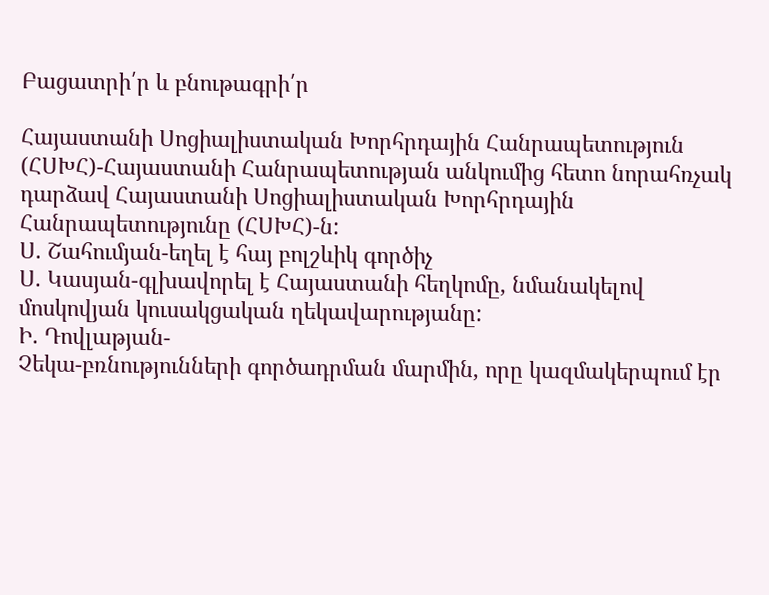Բացատրի՛ր և բնութագրի՛ր

Հայաստանի Սոցիալիստական Խորհրդային Հանրապետություն (ՀՍԽՀ)-Հայաստանի Հանրապետության անկումից հետո նորահռչակ դարձավ Հայաստանի Սոցիալիստական Խորհրդային Հանրապետությունը (ՀՍԽՀ)-ն:
Ս. Շահումյան-եղել է հայ բոլշևիկ գործիչ
Ս. Կասյան-գլխավորել է Հայաստանի հեղկոմը, նմանակելով մոսկովյան կուսակցական ղեկավարությանը:
Ի. Դովլաթյան-
Չեկա-բռնությունների գործադրման մարմին, որը կազմակերպում էր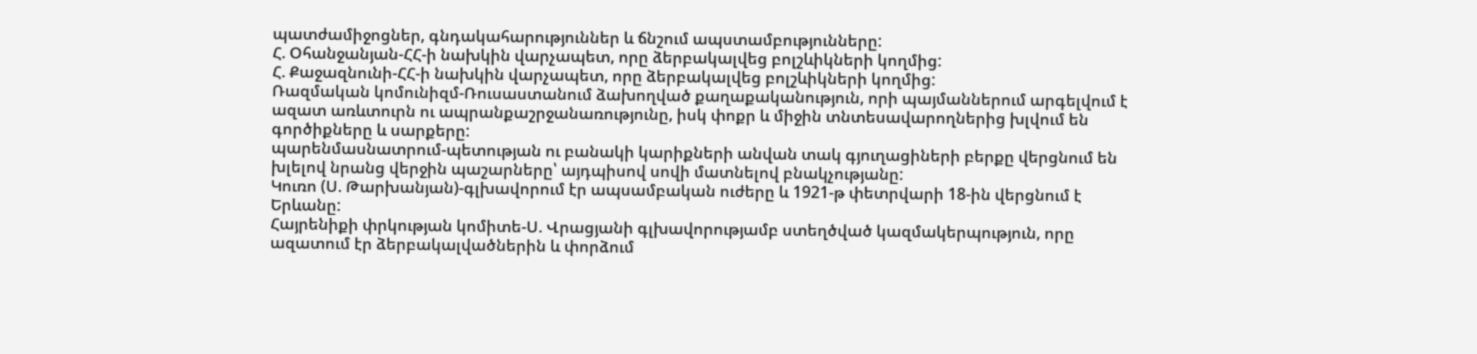պատժամիջոցներ, գնդակահարություններ և ճնշում ապստամբությունները:
Հ. Օհանջանյան-ՀՀ-ի նախկին վարչապետ, որը ձերբակալվեց բոլշևիկների կողմից:
Հ. Քաջազնունի-ՀՀ-ի նախկին վարչապետ, որը ձերբակալվեց բոլշևիկների կողմից:
Ռազմական կոմունիզմ-Ռուսաստանում ձախողված քաղաքականություն, որի պայմաններում արգելվում է ազատ առևտուրն ու ապրանքաշրջանառությունը, իսկ փոքր և միջին տնտեսավարողներից խլվում են գործիքները և սարքերը:
պարենմասնատրում-պետության ու բանակի կարիքների անվան տակ գյուղացիների բերքը վերցնում են խլելով նրանց վերջին պաշարները՝ այդպիսով սովի մատնելով բնակչությանը:
Կուռո (Ս. Թարխանյան)-գլխավորում էր ապսամբական ուժերը և 1921-թ փետրվարի 18-ին վերցնում է Երևանը:
Հայրենիքի փրկության կոմիտե-Ս. Վրացյանի գլխավորությամբ ստեղծված կազմակերպություն, որը ազատում էր ձերբակալվածներին և փորձում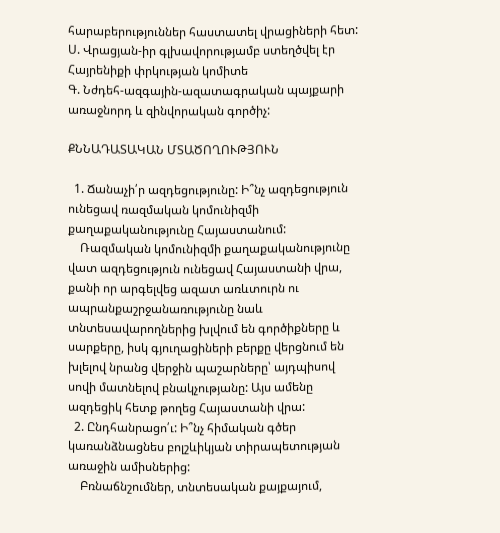հարաբերություններ հաստատել վրացիների հետ:
Ս. Վրացյան-իր գլխավորությամբ ստեղծվել էր Հայրենիքի փրկության կոմիտե
Գ. Նժդեհ-ազգային-ազատագրական պայքարի առաջնորդ և զինվորական գործիչ:

ՔՆՆԱԴԱՏԱԿԱՆ ՄՏԱԾՈՂՈՒԹՅՈՒՆ

  1. Ճանաչի՛ր ազդեցությունը: Ի՞նչ ազդեցություն ունեցավ ռազմական կոմունիզմի քաղաքականությունը Հայաստանում:
    Ռազմական կոմունիզմի քաղաքականությունը վատ ազդեցություն ունեցավ Հայաստանի վրա, քանի որ արգելվեց ազատ առևտուրն ու ապրանքաշրջանառությունը նաև տնտեսավարողներից խլվում են գործիքները և սարքերը, իսկ գյուղացիների բերքը վերցնում են խլելով նրանց վերջին պաշարները՝ այդպիսով սովի մատնելով բնակչությանը: Այս ամենը ազդեցիկ հետք թողեց Հայաստանի վրա:
  2. Ընդհանրացո՛ւ: Ի՞նչ հիմական գծեր կառանձնացնես բոլշևիկյան տիրապետության առաջին ամիսներից:
    Բռնաճնշումներ, տնտեսական քայքայում,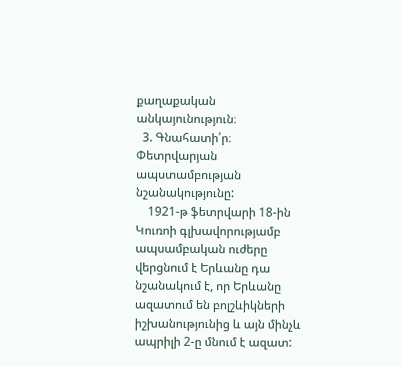քաղաքական անկայունություն։
  3. Գնահատի՛ր։ Փետրվարյան ապստամբության նշանակությունը:
    1921-թ ֆետրվարի 18-ին Կուռոի գլխավորությամբ ապսամբական ուժերը վերցնում է Երևանը դա նշանակում է, որ Երևանը ազատում են բոլշևիկների իշխանությունից և այն մինչև ապրիլի 2-ը մնում է ազատ: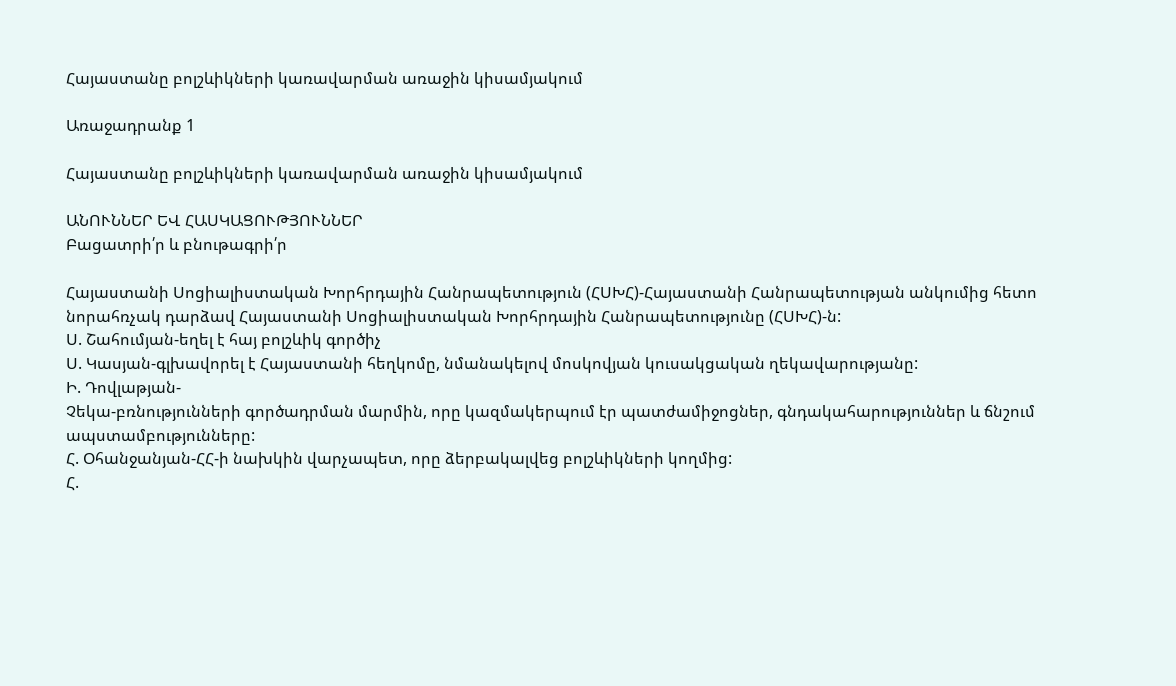Հայաստանը բոլշևիկների կառավարման առաջին կիսամյակում

Առաջադրանք 1

Հայաստանը բոլշևիկների կառավարման առաջին կիսամյակում

ԱՆՈՒՆՆԵՐ ԵՎ ՀԱՍԿԱՑՈՒԹՅՈՒՆՆԵՐ
Բացատրի՛ր և բնութագրի՛ր

Հայաստանի Սոցիալիստական Խորհրդային Հանրապետություն (ՀՍԽՀ)-Հայաստանի Հանրապետության անկումից հետո նորահռչակ դարձավ Հայաստանի Սոցիալիստական Խորհրդային Հանրապետությունը (ՀՍԽՀ)-ն:
Ս. Շահումյան-եղել է հայ բոլշևիկ գործիչ
Ս. Կասյան-գլխավորել է Հայաստանի հեղկոմը, նմանակելով մոսկովյան կուսակցական ղեկավարությանը:
Ի. Դովլաթյան-
Չեկա-բռնությունների գործադրման մարմին, որը կազմակերպում էր պատժամիջոցներ, գնդակահարություններ և ճնշում ապստամբությունները:
Հ. Օհանջանյան-ՀՀ-ի նախկին վարչապետ, որը ձերբակալվեց բոլշևիկների կողմից:
Հ.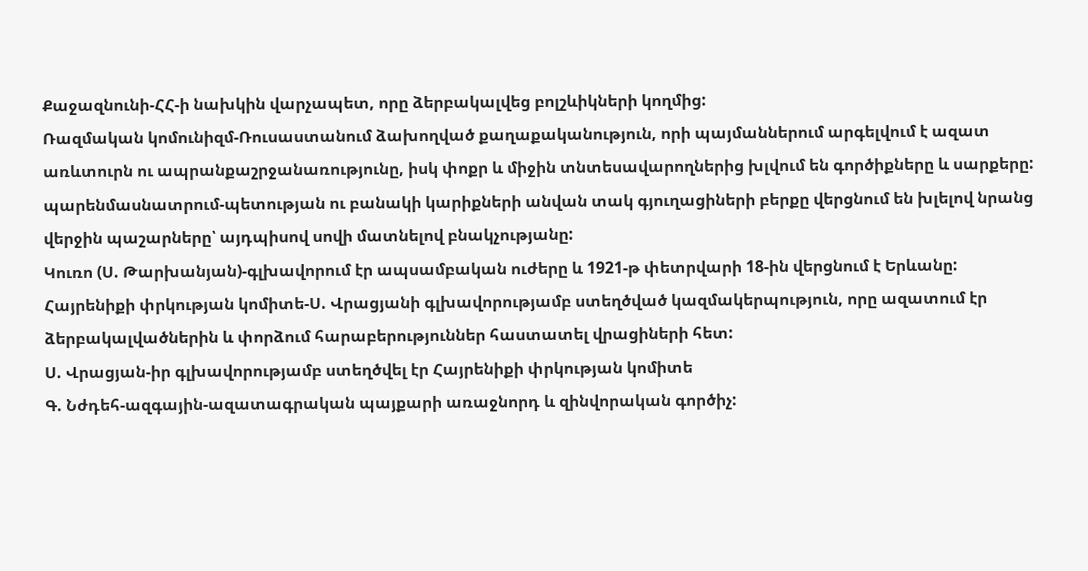Քաջազնունի-ՀՀ-ի նախկին վարչապետ, որը ձերբակալվեց բոլշևիկների կողմից:
Ռազմական կոմունիզմ-Ռուսաստանում ձախողված քաղաքականություն, որի պայմաններում արգելվում է ազատ առևտուրն ու ապրանքաշրջանառությունը, իսկ փոքր և միջին տնտեսավարողներից խլվում են գործիքները և սարքերը:
պարենմասնատրում-պետության ու բանակի կարիքների անվան տակ գյուղացիների բերքը վերցնում են խլելով նրանց վերջին պաշարները՝ այդպիսով սովի մատնելով բնակչությանը:
Կուռո (Ս. Թարխանյան)-գլխավորում էր ապսամբական ուժերը և 1921-թ փետրվարի 18-ին վերցնում է Երևանը:
Հայրենիքի փրկության կոմիտե-Ս. Վրացյանի գլխավորությամբ ստեղծված կազմակերպություն, որը ազատում էր ձերբակալվածներին և փորձում հարաբերություններ հաստատել վրացիների հետ:
Ս. Վրացյան-իր գլխավորությամբ ստեղծվել էր Հայրենիքի փրկության կոմիտե
Գ. Նժդեհ-ազգային-ազատագրական պայքարի առաջնորդ և զինվորական գործիչ: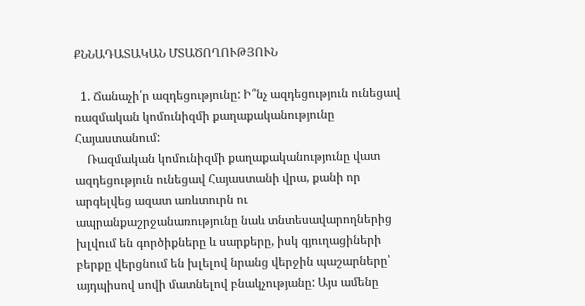ՔՆՆԱԴԱՏԱԿԱՆ ՄՏԱԾՈՂՈՒԹՅՈՒՆ

  1. Ճանաչի՛ր ազդեցությունը: Ի՞նչ ազդեցություն ունեցավ ռազմական կոմունիզմի քաղաքականությունը Հայաստանում:
    Ռազմական կոմունիզմի քաղաքականությունը վատ ազդեցություն ունեցավ Հայաստանի վրա, քանի որ արգելվեց ազատ առևտուրն ու ապրանքաշրջանառությունը նաև տնտեսավարողներից խլվում են գործիքները և սարքերը, իսկ գյուղացիների բերքը վերցնում են խլելով նրանց վերջին պաշարները՝ այդպիսով սովի մատնելով բնակչությանը: Այս ամենը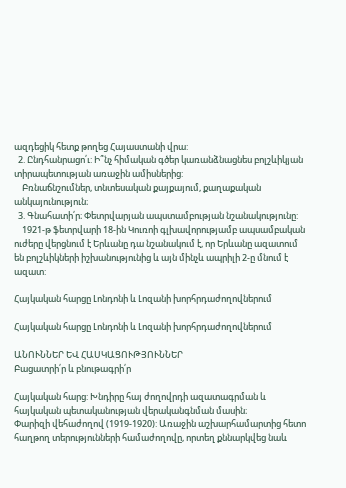ազդեցիկ հետք թողեց Հայաստանի վրա:
  2. Ընդհանրացո՛ւ: Ի՞նչ հիմական գծեր կառանձնացնես բոլշևիկյան տիրապետության առաջին ամիսներից:
    Բռնաճնշումներ, տնտեսական քայքայում, քաղաքական անկայունություն։
  3. Գնահատի՛ր։ Փետրվարյան ապստամբության նշանակությունը:
    1921-թ ֆետրվարի 18-ին Կուռոի գլխավորությամբ ապսամբական ուժերը վերցնում է Երևանը դա նշանակում է, որ Երևանը ազատում են բոլշևիկների իշխանությունից և այն մինչև ապրիլի 2-ը մնում է ազատ:

Հայկական հարցը Լոնդոնի և Լոզանի խորհրդաժողովներում

Հայկական հարցը Լոնդոնի և Լոզանի խորհրդաժողովներում

ԱՆՈՒՆՆԵՐ ԵՎ ՀԱՍԿԱՑՈՒԹՅՈՒՆՆԵՐ
Բացատրի՛ր և բնութագրի՛ր

Հայկական հարց: Խնդիրը հայ ժողովրդի ազատագրման և հայկական պետականության վերականգնման մասին։
Փարիզի վեհաժողով (1919-1920): Առաջին աշխարհամարտից հետո հաղթող տերությունների համաժողովը, որտեղ քննարկվեց նաև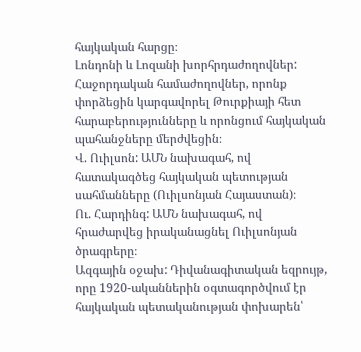հայկական հարցը։
Լոնդոնի և Լոզանի խորհրդաժողովներ: Հաջորդական համաժողովներ, որոնք փորձեցին կարգավորել Թուրքիայի հետ հարաբերությունները և որոնցում հայկական պահանջները մերժվեցին։
Վ. Ուիլսոն: ԱՄՆ նախագահ, ով հատակագծեց հայկական պետության սահմանները (Ուիլսոնյան Հայաստան)։
Ու. Հարդինգ: ԱՄՆ նախագահ, ով հրաժարվեց իրականացնել Ուիլսոնյան ծրագրերը։
Ազգային օջախ: Դիվանագիտական եզրույթ, որը 1920-ականներին օգտագործվում էր հայկական պետականության փոխարեն՝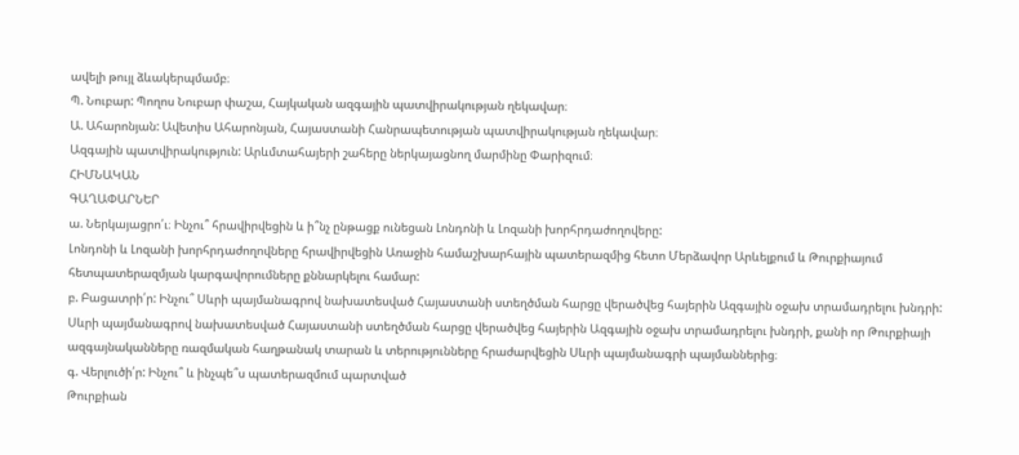ավելի թույլ ձևակերպմամբ։
Պ. Նուբար: Պողոս Նուբար փաշա, Հայկական ազգային պատվիրակության ղեկավար։
Ա. Ահարոնյան: Ավետիս Ահարոնյան, Հայաստանի Հանրապետության պատվիրակության ղեկավար։
Ազգային պատվիրակություն: Արևմտահայերի շահերը ներկայացնող մարմինը Փարիզում։
ՀԻՄՆԱԿԱՆ
ԳԱՂԱՓԱՐՆԵՐ
ա. Ներկայացրո՛ւ։ Ինչու՞ հրավիրվեցին և ի՞նչ ընթացք ունեցան Լոնդոնի և Լոզանի խորհրդաժողովերը:
Լոնդոնի և Լոզանի խորհրդաժողովները հրավիրվեցին Առաջին համաշխարհային պատերազմից հետո Մերձավոր Արևելքում և Թուրքիայում հետպատերազմյան կարգավորումները քննարկելու համար:
բ. Բացատրի՛ր: Ինչու՞ Սևրի պայմանագրով նախատեսված Հայաստանի ստեղծման հարցը վերածվեց հայերին Ազգային օջախ տրամադրելու խնդրի:
Սևրի պայմանագրով նախատեսված Հայաստանի ստեղծման հարցը վերածվեց հայերին Ազգային օջախ տրամադրելու խնդրի, քանի որ Թուրքիայի ազգայնականները ռազմական հաղթանակ տարան և տերությունները հրաժարվեցին Սևրի պայմանագրի պայմաններից։
գ. Վերլուծի՛ր: Ինչու՞ և ինչպե՞ս պատերազմում պարտված
Թուրքիան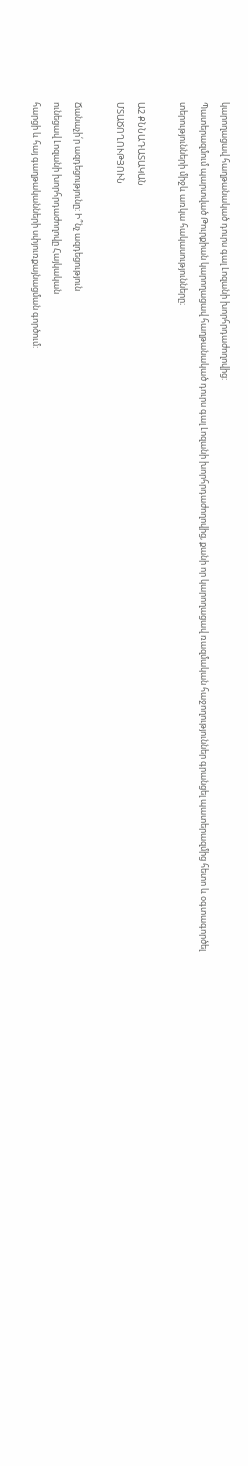կարողացավ հաղթանակած դուրս գալ Լոզանի խորհրդաժողովից:
Պատերազմում պարտված Թուրքիան կարողացավ հաղթանակած դուրս գալ Լոզանի խորհրդաժողովից, քանի որ կարողացավ ռազմական հաջողություններ գրանցել պատերազմից հետո և օգտագործել տերությունների միջև առկա հակասությունները։

Ա2 ՔՆՆԱԴԱՏԱԿԱՆ
ՄՏԱԾՈՂՈՒԹՅՈՒՆ

Ճանաչի՛ր ազդեցությունը: Ի՞նչ ազդեցություն
ունեցավ Լոզանի խորհրդաժողովը Հայկական
հարցի և հայ գաղթականների սփյուռքայնացման գործում: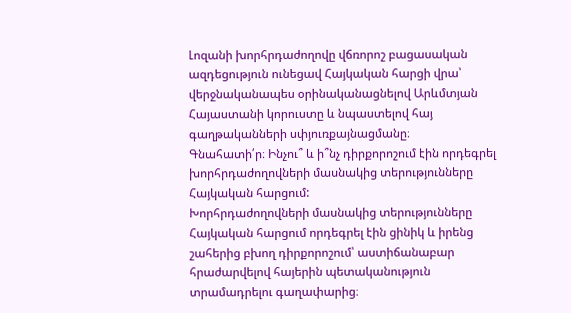Լոզանի խորհրդաժողովը վճռորոշ բացասական ազդեցություն ունեցավ Հայկական հարցի վրա՝ վերջնականապես օրինականացնելով Արևմտյան Հայաստանի կորուստը և նպաստելով հայ գաղթականների սփյուռքայնացմանը։
Գնահատի՛ր։ Ինչու՞ և ի՞նչ դիրքորոշում էին որդեգրել խորհրդաժողովների մասնակից տերությունները Հայկական հարցում:
Խորհրդաժողովների մասնակից տերությունները Հայկական հարցում որդեգրել էին ցինիկ և իրենց շահերից բխող դիրքորոշում՝ աստիճանաբար հրաժարվելով հայերին պետականություն տրամադրելու գաղափարից։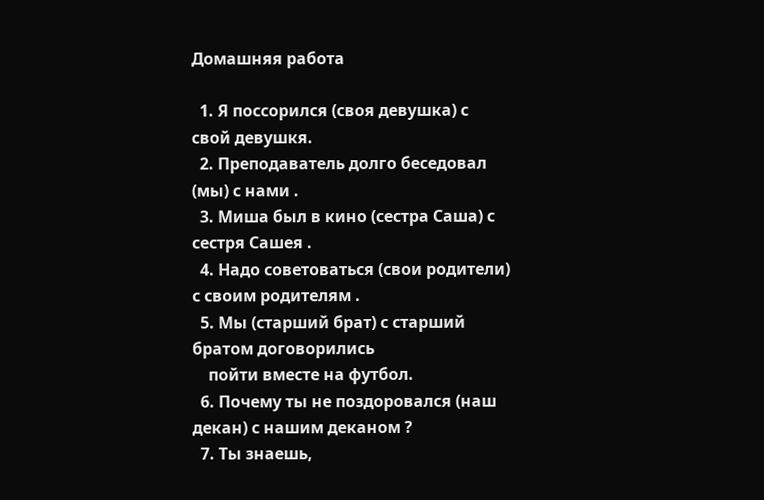Домашняя работа

  1. Я поссорился (своя девушка) с свой девушкя.
  2. Преподаватель долго беседовал (мы) с нами .
  3. Миша был в кино (сестра Саша) с сестря Сашея .
  4. Надо советоваться (свои родители) с своим родителям .
  5. Мы (старший брат) с старший братом договорились
    пойти вместе на футбол.
  6. Почему ты не поздоровался (наш декан) с нашим деканом ?
  7. Ты знаешь,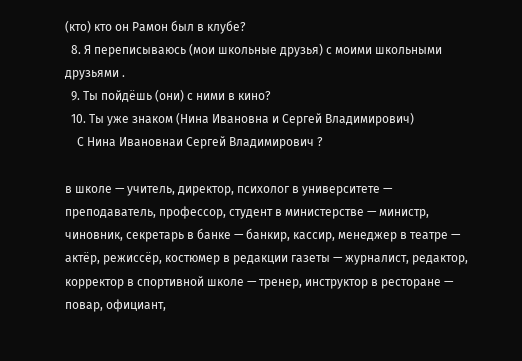(кто) кто он Рамон был в клубе?
  8. Я переписываюсь (мои школьные друзья) с моими школьными друзьями .
  9. Ты пойдёшь (они) с ними в кино?
  10. Ты уже знаком (Нина Ивановна и Сергей Владимирович)
    С Нина Ивановнаи Сергей Владимирович ?

в школе — учитель, директор, психолог в университете — преподаватель, профессор, студент в министерстве — министр, чиновник, секретарь в банке — банкир, кассир, менеджер в театре — актёр, режиссёр, костюмер в редакции газеты — журналист, редактор, корректор в спортивной школе — тренер, инструктор в ресторане — повар, официант,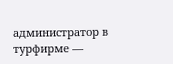администратор в турфирме —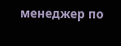менеджер по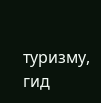туризму, гид